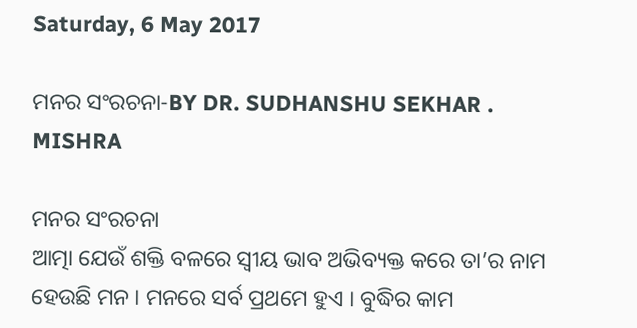Saturday, 6 May 2017

ମନର ସଂରଚନା-BY DR. SUDHANSHU SEKHAR . MISHRA

ମନର ସଂରଚନା
ଆତ୍ମା ଯେଉଁ ଶକ୍ତି ବଳରେ ସ୍ବୀୟ ଭାବ ଅଭିବ୍ୟକ୍ତ କରେ ତା’ର ନାମ ହେଉଛି ମନ । ମନରେ ସର୍ବ ପ୍ରଥମେ ହୁଏ । ବୁଦ୍ଧିର କାମ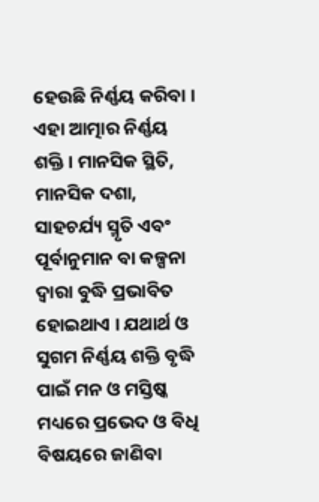ହେଉଛି ନିର୍ଣ୍ଣୟ କରିବା । ଏହା ଆତ୍ମାର ନିର୍ଣ୍ଣୟ ଶକ୍ତି । ମାନସିକ ସ୍ଥିତି, ମାନସିକ ଦଶା, ସାହଚର୍ଯ୍ୟ ସ୍ମୃତି ଏବଂ ପୂର୍ବାନୁମାନ ବା କଳ୍ପନା ଦ୍ୱାରା ବୁଦ୍ଧି ପ୍ରଭାବିତ ହୋଇଥାଏ । ଯଥାର୍ଥ ଓ ସୁଗମ ନିର୍ଣ୍ଣୟ ଶକ୍ତି ବୃଦ୍ଧି ପାଇଁ ମନ ଓ ମସ୍ତିଷ୍କ ମଧ୍ୟରେ ପ୍ରଭେଦ ଓ ବିଧି ବିଷୟରେ ଜାଣିବା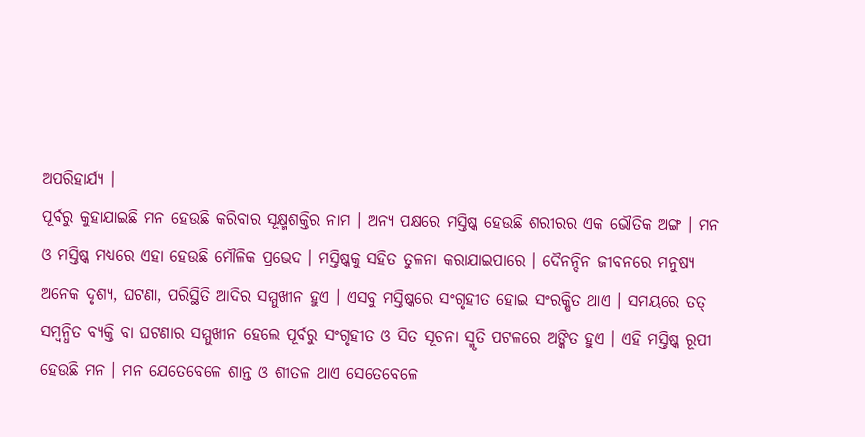ଅପରିହାର୍ଯ୍ୟ ।
ପୂର୍ବରୁ କୁହାଯାଇଛି ମନ ହେଉଛି କରିବାର ସୂକ୍ଷ୍ମଶକ୍ତିର ନାମ । ଅନ୍ୟ ପକ୍ଷରେ ମସ୍ତିଷ୍କ ହେଉଛି ଶରୀରର ଏକ ଭୌତିକ ଅଙ୍ଗ । ମନ ଓ ମସ୍ତିଷ୍କ ମଧ୍ୟରେ ଏହା ହେଉଛି ମୌଳିକ ପ୍ରଭେଦ । ମସ୍ତିଷ୍କକୁ ସହିତ ତୁଳନା କରାଯାଇପାରେ । ଦୈନନ୍ଦିନ ଜୀବନରେ ମନୁଷ୍ୟ ଅନେକ ଦୃଶ୍ୟ, ଘଟଣା, ପରିସ୍ଥିତି ଆଦିର ସମ୍ମୁଖୀନ ହୁଏ । ଏସବୁ ମସ୍ତିଷ୍କରେ ସଂଗୃହୀତ ହୋଇ ସଂରକ୍ଷିତ ଥାଏ । ସମୟରେ ତତ୍ ସମ୍ବନ୍ଧିତ ବ୍ୟକ୍ତି ବା ଘଟଣାର ସମ୍ମୁଖୀନ ହେଲେ ପୂର୍ବରୁ ସଂଗୃହୀତ ଓ ସିତ ସୂଚନା ସ୍ମୃତି ପଟଳରେ ଅଙ୍କିତ ହୁଏ । ଏହି ମସ୍ତିଷ୍କ ରୂପୀ ହେଉଛି ମନ । ମନ ଯେତେବେଳେ ଶାନ୍ତ ଓ ଶୀତଳ ଥାଏ ସେତେବେଳେ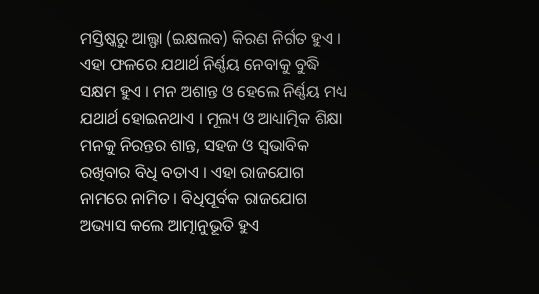ମସ୍ତିଷ୍କରୁ ଆଲ୍ଫା (ଇକ୍ଷଲବ) କିରଣ ନିର୍ଗତ ହୁଏ । ଏହା ଫଳରେ ଯଥାର୍ଥ ନିର୍ଣ୍ଣୟ ନେବାକୁ ବୁଦ୍ଧି ସକ୍ଷମ ହୁଏ । ମନ ଅଶାନ୍ତ ଓ ହେଲେ ନିର୍ଣ୍ଣୟ ମଧ୍ୟ ଯଥାର୍ଥ ହୋଇନଥାଏ । ମୂଲ୍ୟ ଓ ଆଧ୍ୟାତ୍ମିକ ଶିକ୍ଷା ମନକୁ ନିରନ୍ତର ଶାନ୍ତ, ସହଜ ଓ ସ୍ବଭାବିକ ରଖିବାର ବିଧି ବତାଏ । ଏହା ରାଜଯୋଗ ନାମରେ ନାମିତ । ବିଧିପୂର୍ବକ ରାଜଯୋଗ ଅଭ୍ୟାସ କଲେ ଆତ୍ମାନୁଭୂତି ହୁଏ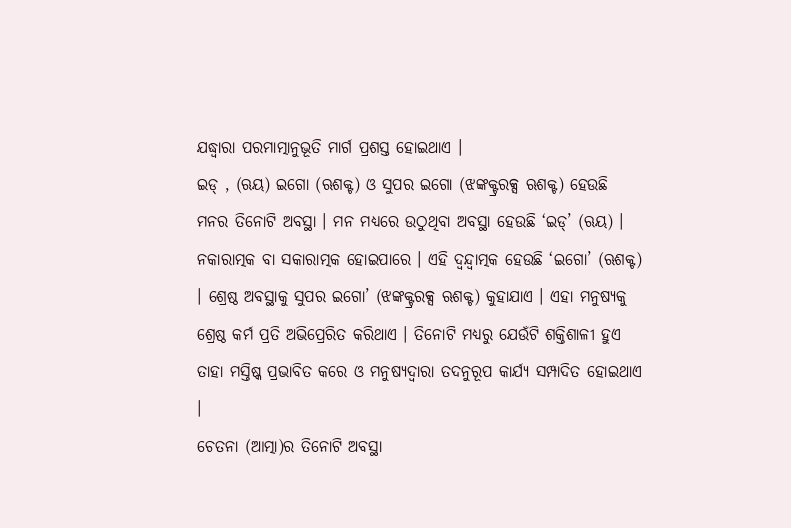ଯଦ୍ଧ୍ୱାରା ପରମାତ୍ମାନୁଭୂତି ମାର୍ଗ ପ୍ରଶସ୍ତ ହୋଇଥାଏ ।
ଇଡ୍ , (ଋୟ) ଇଗୋ (ଋଶକ୍ଟ) ଓ ସୁପର ଇଗୋ (ଝଙ୍କକ୍ଟ୍ରରକ୍ସ ଋଶକ୍ଟ) ହେଉଛି ମନର ତିନୋଟି ଅବସ୍ଥା । ମନ ମଧ୍ୟରେ ଉଠୁଥିବା ଅବସ୍ଥା ହେଉଛି ‘ଇଡ୍’ (ଋୟ) । ନକାରାତ୍ମକ ବା ସକାରାତ୍ମକ ହୋଇପାରେ । ଏହି ଦ୍ୱନ୍ଦ୍ୱାତ୍ମକ ହେଉଛି ‘ଇଗୋ’ (ଋଶକ୍ଟ) । ଶ୍ରେଷ୍ଠ ଅବସ୍ଥାକୁ ସୁପର ଇଗୋ’ (ଝଙ୍କକ୍ଟ୍ରରକ୍ସ ଋଶକ୍ଟ) କୁହାଯାଏ । ଏହା ମନୁଷ୍ୟକୁ ଶ୍ରେଷ୍ଠ କର୍ମ ପ୍ରତି ଅଭିପ୍ରେରିତ କରିଥାଏ । ତିନୋଟି ମଧ୍ୟରୁ ଯେଉଁଟି ଶକ୍ତିଶାଳୀ ହୁଏ ତାହା ମସ୍ତିଷ୍କ ପ୍ରଭାବିତ କରେ ଓ ମନୁଷ୍ୟଦ୍ୱାରା ତଦନୁରୂପ କାର୍ଯ୍ୟ ସମ୍ପାଦିତ ହୋଇଥାଏ ।
ଚେତନା (ଆତ୍ମା)ର ତିନୋଟି ଅବସ୍ଥା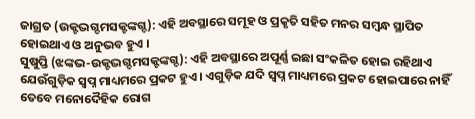ଜାଗ୍ରତ (ଉକ୍ଟଦ୍ଭଗ୍ଦମସକ୍ଟଙ୍କଗ୍ଦ): ଏହି ଅବସ୍ଥାରେ ସମୂହ ଓ ପ୍ରକୃତି ସହିତ ମନର ସମ୍ବନ୍ଧ ସ୍ଥାପିତ ହୋଇଥାଏ ଓ ଅନୁଭବ ହୁଏ ।
ସୁଷୁପ୍ତି (ଝଙ୍କଭ-ଉକ୍ଟଦ୍ଭଗ୍ଦମସକ୍ଟଙ୍କଗ୍ଦ): ଏହି ଅବସ୍ଥାରେ ଅପୂର୍ଣ୍ଣ ଇଛା ସଂକଳିତ ହୋଇ ରହିଥାଏ ଯେଉଁଗୁଡ଼ିକ ସ୍ବପ୍ନ ମାଧ୍ୟମରେ ପ୍ରକଟ ହୁଏ । ଏଗୁଡ଼ିକ ଯଦି ସ୍ବପ୍ନ ମାଧ୍ୟମରେ ପ୍ରକଟ ହୋଇପାରେ ନାହିଁ ତେବେ ମନୋଦୈହିକ ରୋଗ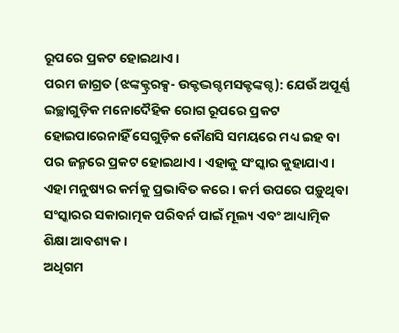ରୂପରେ ପ୍ରକଟ ହୋଇଥାଏ ।
ପରମ ଜାଗ୍ରତ (ଝଙ୍କକ୍ଟ୍ରରକ୍ସ- ଉକ୍ଟଦ୍ଭଗ୍ଦମସକ୍ଟଙ୍କଗ୍ଦ): ଯେଉଁ ଅପୂର୍ଣ୍ଣ ଇଚ୍ଛାଗୁଡ଼ିକ ମନୋଦୈହିକ ରୋଗ ରୂପରେ ପ୍ରକଟ ହୋଇପାରେନାହିଁ ସେଗୁଡ଼ିକ କୌଣସି ସମୟରେ ମଧ୍ୟ ଇହ ବା ପର ଜନ୍ମରେ ପ୍ରକଟ ହୋଇଥାଏ । ଏହାକୁ ସଂସ୍କାର କୁହାଯାଏ । ଏହା ମନୁଷ୍ୟର କର୍ମକୁ ପ୍ରଭାବିତ କରେ । କର୍ମ ଉପରେ ପଡ଼ୁଥିବା ସଂସ୍କାରର ସକାରାତ୍ମକ ପରିବର୍ନ ପାଇଁ ମୂଲ୍ୟ ଏବଂ ଆଧ୍ୟାତ୍ମିକ ଶିକ୍ଷା ଆବଶ୍ୟକ ।
ଅଧିଗମ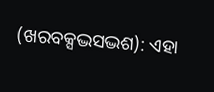(ଖରବକ୍ସଦ୍ଭସଦ୍ଭଶ): ଏହା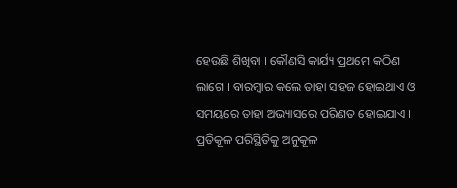ହେଉଛି ଶିଖିବା । କୌଣସି କାର୍ଯ୍ୟ ପ୍ରଥମେ କଠିଣ ଲାଗେ । ବାରମ୍ବାର କଲେ ତାହା ସହଜ ହୋଇଥାଏ ଓ ସମୟରେ ତାହା ଅଭ୍ୟାସରେ ପରିଣତ ହୋଇଯାଏ । ପ୍ରତିକୂଳ ପରିସ୍ଥିତିକୁ ଅନୁକୂଳ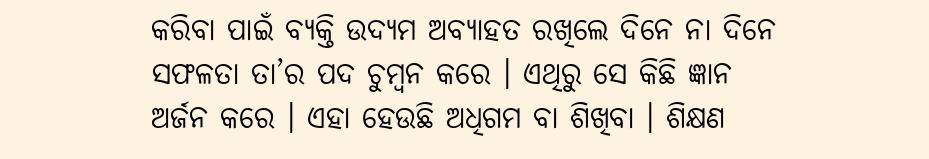କରିବା ପାଇଁ ବ୍ୟକ୍ତି ଉଦ୍ୟମ ଅବ୍ୟାହତ ରଖିଲେ ଦିନେ ନା ଦିନେ ସଫଳତା ତା’ର ପଦ ଚୁମ୍ବନ କରେ । ଏଥିରୁ ସେ କିଛି ଜ୍ଞାନ ଅର୍ଜନ କରେ । ଏହା ହେଉଛି ଅଧିଗମ ବା ଶିଖିବା । ଶିକ୍ଷଣ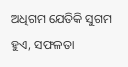ଅଧିଗମ ଯେତିକି ସୁଗମ ହୁଏ, ସଫଳତା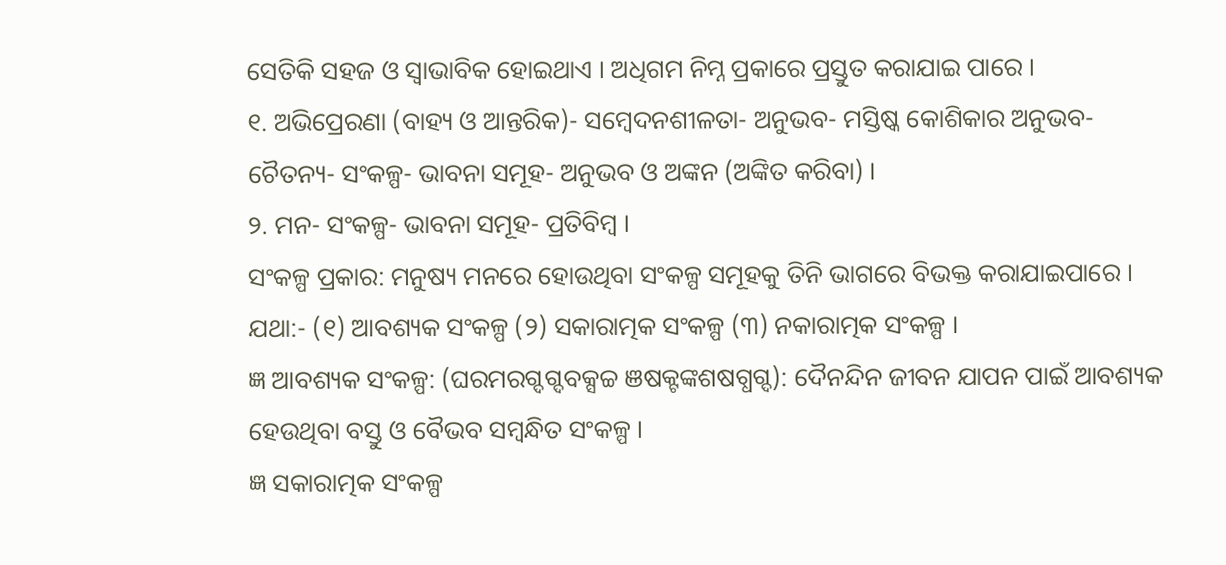ସେତିକି ସହଜ ଓ ସ୍ବାଭାବିକ ହୋଇଥାଏ । ଅଧିଗମ ନିମ୍ନ ପ୍ରକାରେ ପ୍ରସ୍ତୁତ କରାଯାଇ ପାରେ ।
୧. ଅଭିପ୍ରେରଣା (ବାହ୍ୟ ଓ ଆନ୍ତରିକ)- ସମ୍ବେଦନଶୀଳତା- ଅନୁଭବ- ମସ୍ତିଷ୍କ କୋଶିକାର ଅନୁଭବ- ଚୈତନ୍ୟ- ସଂକଳ୍ପ- ଭାବନା ସମୂହ- ଅନୁଭବ ଓ ଅଙ୍କନ (ଅଙ୍କିତ କରିବା) ।
୨. ମନ- ସଂକଳ୍ପ- ଭାବନା ସମୂହ- ପ୍ରତିବିମ୍ବ ।
ସଂକଳ୍ପ ପ୍ରକାର: ମନୁଷ୍ୟ ମନରେ ହୋଉଥିବା ସଂକଳ୍ପ ସମୂହକୁ ତିନି ଭାଗରେ ବିଭକ୍ତ କରାଯାଇପାରେ । ଯଥା:- (୧) ଆବଶ୍ୟକ ସଂକଳ୍ପ (୨) ସକାରାତ୍ମକ ସଂକଳ୍ପ (୩) ନକାରାତ୍ମକ ସଂକଳ୍ପ ।
ଜ୍ଞ ଆବଶ୍ୟକ ସଂକଳ୍ପ: (ଘରମରଗ୍ଦଗ୍ଦବକ୍ସଚ୍ଚ ଞଷକ୍ଟଙ୍କଶଷଗ୍ଧଗ୍ଦ): ଦୈନନ୍ଦିନ ଜୀବନ ଯାପନ ପାଇଁ ଆବଶ୍ୟକ ହେଉଥିବା ବସ୍ତୁ ଓ ବୈଭବ ସମ୍ବନ୍ଧିତ ସଂକଳ୍ପ ।
ଜ୍ଞ ସକାରାତ୍ମକ ସଂକଳ୍ପ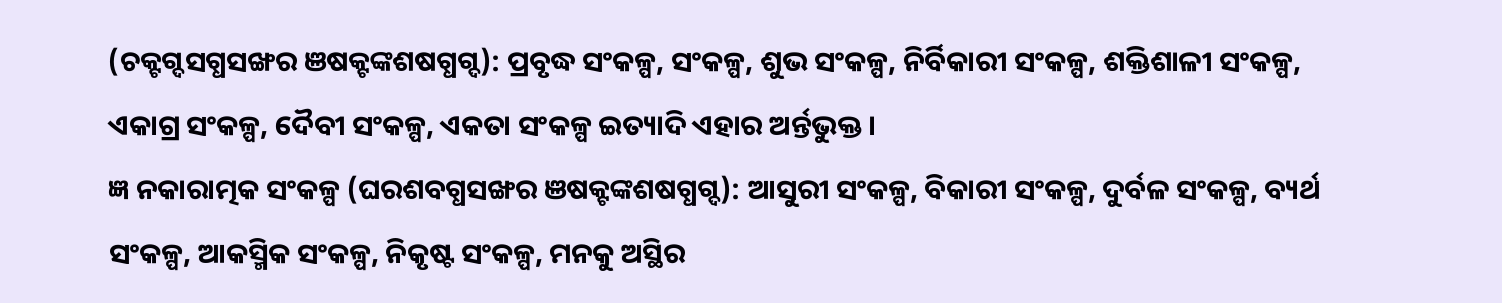(ଚକ୍ଟଗ୍ଦସଗ୍ଧସଙ୍ଖର ଞଷକ୍ଟଙ୍କଶଷଗ୍ଧଗ୍ଦ): ପ୍ରବୃଦ୍ଧ ସଂକଳ୍ପ, ସଂକଳ୍ପ, ଶୁଭ ସଂକଳ୍ପ, ନିର୍ବିକାରୀ ସଂକଳ୍ପ, ଶକ୍ତିଶାଳୀ ସଂକଳ୍ପ, ଏକାଗ୍ର ସଂକଳ୍ପ, ଦୈବୀ ସଂକଳ୍ପ, ଏକତା ସଂକଳ୍ପ ଇତ୍ୟାଦି ଏହାର ଅର୍ନ୍ତଭୁକ୍ତ ।
ଜ୍ଞ ନକାରାତ୍ମକ ସଂକଳ୍ପ (ଘରଶବଗ୍ଧସଙ୍ଖର ଞଷକ୍ଟଙ୍କଶଷଗ୍ଧଗ୍ଦ): ଆସୁରୀ ସଂକଳ୍ପ, ବିକାରୀ ସଂକଳ୍ପ, ଦୁର୍ବଳ ସଂକଳ୍ପ, ବ୍ୟର୍ଥ ସଂକଳ୍ପ, ଆକସ୍ମିକ ସଂକଳ୍ପ, ନିକୃଷ୍ଟ ସଂକଳ୍ପ, ମନକୁ ଅସ୍ଥିର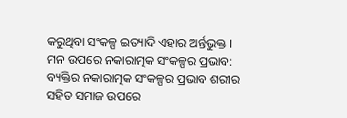କରୁଥିବା ସଂକଳ୍ପ ଇତ୍ୟାଦି ଏହାର ଅର୍ନ୍ତଭୁକ୍ତ ।
ମନ ଉପରେ ନକାରାତ୍ମକ ସଂକଳ୍ପର ପ୍ରଭାବ:
ବ୍ୟକ୍ତିର ନକାରାତ୍ମକ ସଂକଳ୍ପର ପ୍ରଭାବ ଶରୀର ସହିତ ସମାଜ ଉପରେ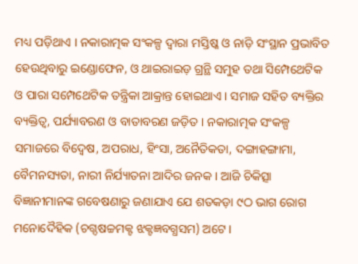ମଧ୍ୟ ପଡ଼ିଥାଏ । ନକାରାତ୍ମକ ସଂକଳ୍ପ ଦ୍ୱାରା ମସ୍ତିଷ୍କ ଓ ନାଡ଼ି ସଂସ୍ଥାନ ପ୍ରଭାବିତ ହେଉଥିବାରୁ ଇଣ୍ଡୋଫେନ, ଓ ଥାଇରାଇଡ଼ ଗ୍ରନ୍ଥି ସମୁହ ତଥା ସିମ୍ପେଥେଟିକ ଓ ପାରା ସମ୍ପେଥେଟିକ ତନ୍ତ୍ରିକା ଆକ୍ରାନ୍ତ ହୋଇଥାଏ । ସମାଜ ସହିତ ବ୍ୟକ୍ତିର ବ୍ୟକ୍ତିତ୍ୱ, ପର୍ଯ୍ୟାବରଣ ଓ ବାତାବରଣ ଜଡ଼ିତ । ନକାରାତ୍ମକ ସଂକଳ୍ପ ସମାଜରେ ବିଦ୍ୱେଷ, ଅପରାଧ, ହିଂସା, ଅନୈତିକତା, ଦଙ୍ଗାହଙ୍ଗାମା, ବୈମନସ୍ୟତା, ନାରୀ ନିର୍ଯ୍ୟାତନା ଆଦିର ଜନକ । ଆଜି ଚିକିତ୍ସା ବିଜ୍ଞାନୀମାନଙ୍କ ଗବେଷଣାରୁ ଜଣାଯାଏ ଯେ ଶତକଡ଼ା ୯ଠ ଭାଗ ରୋଗ ମନୋଦୈହିକ (ଚଗ୍ଦଷଚ୍ଚମକ୍ଟ ଝକ୍ଟଜ୍ଞବଗ୍ଧସମ) ଅଟେ ।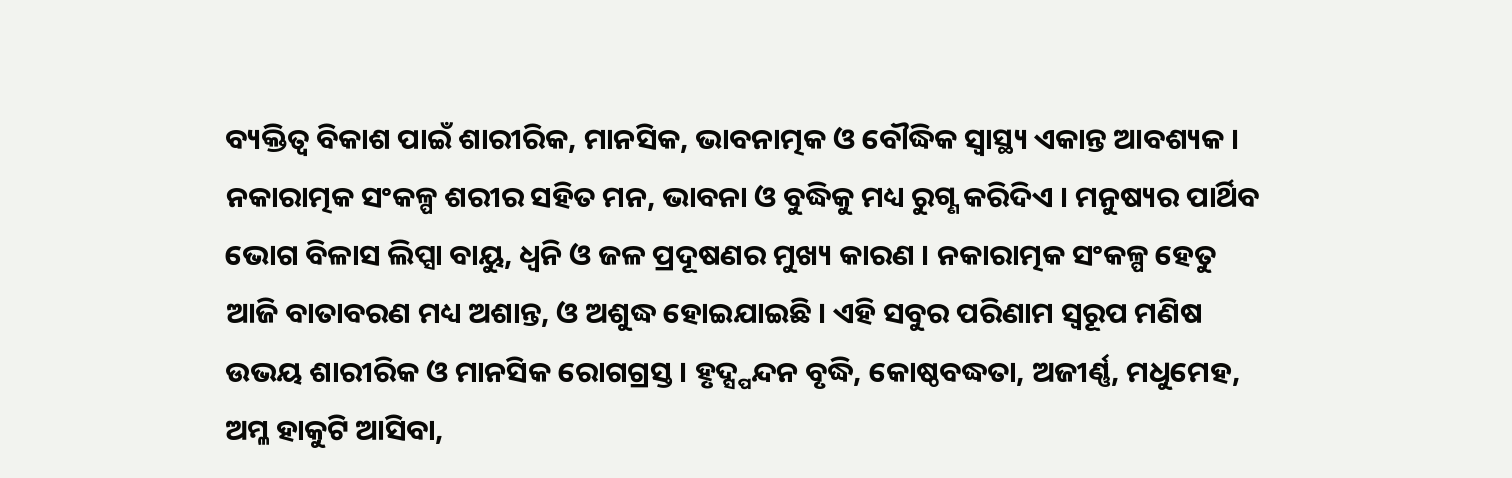ବ୍ୟକ୍ତିତ୍ୱ ବିକାଶ ପାଇଁ ଶାରୀରିକ, ମାନସିକ, ଭାବନାତ୍ମକ ଓ ବୌଦ୍ଧିକ ସ୍ବାସ୍ଥ୍ୟ ଏକାନ୍ତ ଆବଶ୍ୟକ । ନକାରାତ୍ମକ ସଂକଳ୍ପ ଶରୀର ସହିତ ମନ, ଭାବନା ଓ ବୁଦ୍ଧିକୁ ମଧ୍ୟ ରୁଗ୍ଣ କରିଦିଏ । ମନୁଷ୍ୟର ପାର୍ଥିବ ଭୋଗ ବିଳାସ ଲିପ୍ସା ବାୟୁ, ଧ୍ୱନି ଓ ଜଳ ପ୍ରଦୂଷଣର ମୁଖ୍ୟ କାରଣ । ନକାରାତ୍ମକ ସଂକଳ୍ପ ହେତୁ ଆଜି ବାତାବରଣ ମଧ୍ୟ ଅଶାନ୍ତ, ଓ ଅଶୁଦ୍ଧ ହୋଇଯାଇଛି । ଏହି ସବୁର ପରିଣାମ ସ୍ବରୂପ ମଣିଷ ଉଭୟ ଶାରୀରିକ ଓ ମାନସିକ ରୋଗଗ୍ରସ୍ତ । ହୃଦ୍ସ୍ପନ୍ଦନ ବୃଦ୍ଧି, କୋଷ୍ଠବଦ୍ଧତା, ଅଜୀର୍ଣ୍ଣ, ମଧୁମେହ, ଅମ୍ଳ ହାକୁଟି ଆସିବା,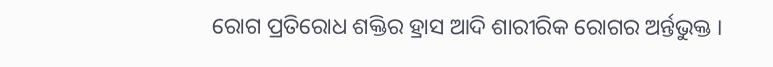ରୋଗ ପ୍ରତିରୋଧ ଶକ୍ତିର ହ୍ରାସ ଆଦି ଶାରୀରିକ ରୋଗର ଅର୍ନ୍ତଭୁକ୍ତ ।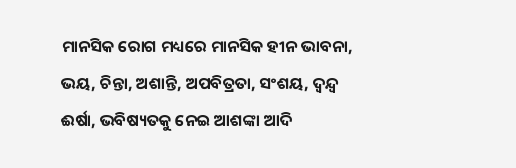ମାନସିକ ରୋଗ ମଧ୍ୟରେ ମାନସିକ ହୀନ ଭାବନା, ଭୟ, ଚିନ୍ତା, ଅଶାନ୍ତି, ଅପବିତ୍ରତା, ସଂଶୟ, ଦ୍ୱନ୍ଦ୍ୱ ଈର୍ଷା, ଭବିଷ୍ୟତକୁ ନେଇ ଆଶଙ୍କା ଆଦି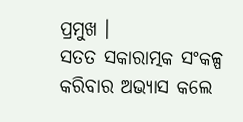ପ୍ରମୁଖ ।
ସତତ ସକାରାତ୍ମକ ସଂକଳ୍ପ କରିବାର ଅଭ୍ୟାସ କଲେ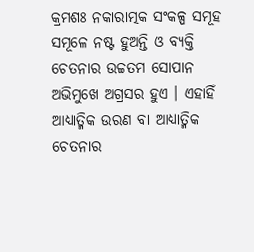କ୍ରମଶଃ ନକାରାତ୍ମକ ସଂକଳ୍ପ ସମୂହ ସମୂଳେ ନଷ୍ଟ ହୁଅନ୍ତି ଓ ବ୍ୟକ୍ତି ଚେତନାର ଉଚ୍ଚତମ ସୋପାନ ଅଭିମୁଖେ ଅଗ୍ରସର ହୁଏ । ଏହାହିଁ ଆଧ୍ୟାତ୍ମିକ ଉରଣ ବା ଆଧ୍ୟାତ୍ମିକ ଚେତନାର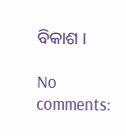ବିକାଶ ।

No comments: